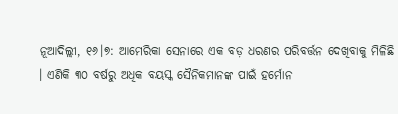ନୂଆଦିଲ୍ଲୀ, ୧୬।୭: ଆମେରିକା ସେନାରେ ଏକ ବଡ଼ ଧରଣର ପରିବର୍ତ୍ତନ ଦେଖିବାକୁ ମିଳିଛି । ଏଣିକି ୩୦ ବର୍ଷରୁ ଅଧିକ ବୟସ୍କ ସୈନିକମାନଙ୍କ ପାଇଁ ହର୍ମୋନ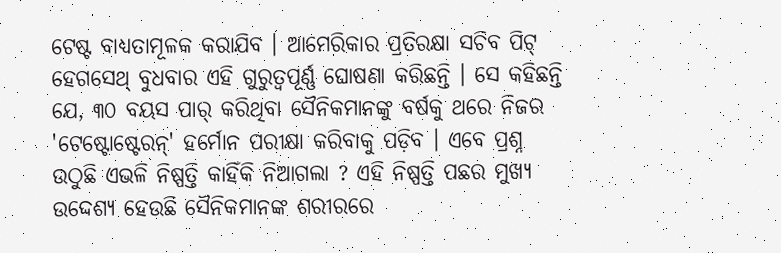ଟେଷ୍ଟ ବାଧ୍ୟତାମୂଳକ କରାଯିବ । ଆମେରିକାର ପ୍ରତିରକ୍ଷା ସଚିବ ପିଟ୍ ହେଗସେଥ୍ ବୁଧବାର ଏହି ଗୁରୁତ୍ୱପୂର୍ଣ୍ଣ ଘୋଷଣା କରିଛନ୍ତି । ସେ କହିଛନ୍ତି ଯେ, ୩୦ ବୟସ ପାର୍ କରିଥିବା ସୈନିକମାନଙ୍କୁ ବର୍ଷକୁ ଥରେ ନିଜର 'ଟେଷ୍ଟୋଷ୍ଟେରନ୍' ହର୍ମୋନ ପରୀକ୍ଷା କରିବାକୁ ପଡ଼ିବ । ଏବେ ପ୍ରଶ୍ନ ଉଠୁଛି ଏଭଳି ନିଷ୍ପତ୍ତି କାହିଁକି ନିଆଗଲା ? ଏହି ନିଷ୍ପତ୍ତି ପଛର ମୁଖ୍ୟ ଉଦ୍ଦେଶ୍ୟ ହେଉଛି ସୈନିକମାନଙ୍କ ଶରୀରରେ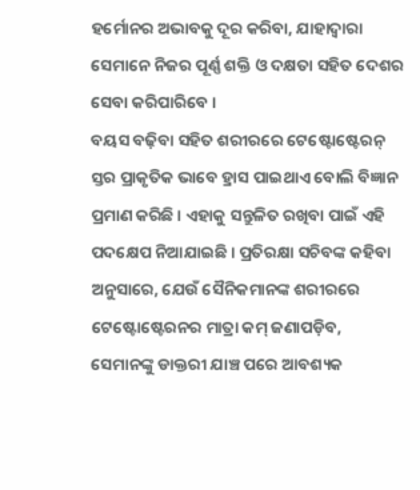ହର୍ମୋନର ଅଭାବକୁ ଦୂର କରିବା, ଯାହାଦ୍ୱାରା ସେମାନେ ନିଜର ପୂର୍ଣ୍ଣ ଶକ୍ତି ଓ ଦକ୍ଷତା ସହିତ ଦେଶର ସେବା କରିପାରିବେ ।
ବୟସ ବଢ଼ିବା ସହିତ ଶରୀରରେ ଟେଷ୍ଟୋଷ୍ଟେରନ୍ ସ୍ତର ପ୍ରାକୃତିକ ଭାବେ ହ୍ରାସ ପାଇଥାଏ ବୋଲି ବିଜ୍ଞାନ ପ୍ରମାଣ କରିଛି । ଏହାକୁ ସନ୍ତୁଳିତ ରଖିବା ପାଇଁ ଏହି ପଦକ୍ଷେପ ନିଆଯାଇଛି । ପ୍ରତିରକ୍ଷା ସଚିବଙ୍କ କହିବା ଅନୁସାରେ, ଯେଉଁ ସୈନିକମାନଙ୍କ ଶରୀରରେ ଟେଷ୍ଟୋଷ୍ଟେରନର ମାତ୍ରା କମ୍ ଜଣାପଡ଼ିବ, ସେମାନଙ୍କୁ ଡାକ୍ତରୀ ଯାଞ୍ଚ ପରେ ଆବଶ୍ୟକ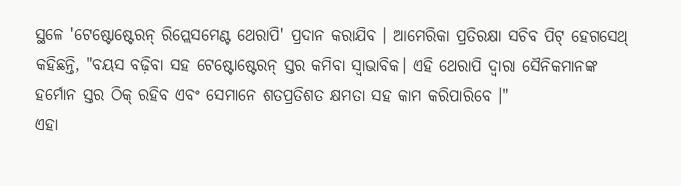ସ୍ଥଳେ 'ଟେଷ୍ଟୋଷ୍ଟେରନ୍ ରିପ୍ଲେସମେଣ୍ଟ ଥେରାପି' ପ୍ରଦାନ କରାଯିବ । ଆମେରିକା ପ୍ରତିରକ୍ଷା ସଚିବ ପିଟ୍ ହେଗସେଥ୍ କହିଛନ୍ତି, "ବୟସ ବଢ଼ିବା ସହ ଟେଷ୍ଟୋଷ୍ଟେରନ୍ ସ୍ତର କମିବା ସ୍ୱାଭାବିକ। ଏହି ଥେରାପି ଦ୍ୱାରା ସୈନିକମାନଙ୍କ ହର୍ମୋନ ସ୍ତର ଠିକ୍ ରହିବ ଏବଂ ସେମାନେ ଶତପ୍ରତିଶତ କ୍ଷମତା ସହ କାମ କରିପାରିବେ ।"
ଏହା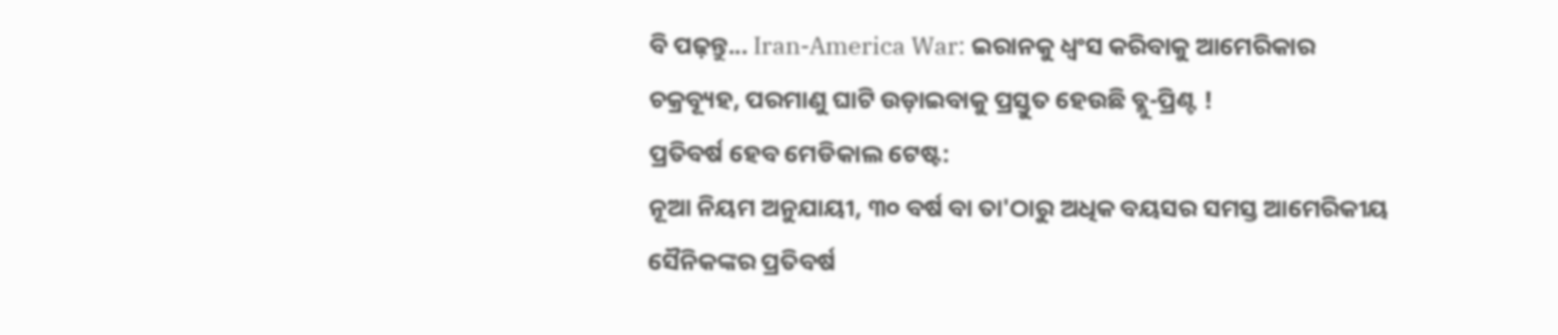ବି ପଢ଼ନ୍ତୁ... Iran-America War: ଇରାନକୁ ଧ୍ୱଂସ କରିବାକୁ ଆମେରିକାର ଚକ୍ରବ୍ୟୂହ, ପରମାଣୁ ଘାଟି ଉଡ଼ାଇବାକୁ ପ୍ରସ୍ତୁତ ହେଉଛି ବ୍ଲୁ-ପ୍ରିଣ୍ଟ !
ପ୍ରତିବର୍ଷ ହେବ ମେଡିକାଲ ଟେଷ୍ଟ:
ନୂଆ ନିୟମ ଅନୁଯାୟୀ, ୩୦ ବର୍ଷ ବା ତା'ଠାରୁ ଅଧିକ ବୟସର ସମସ୍ତ ଆମେରିକୀୟ ସୈନିକଙ୍କର ପ୍ରତିବର୍ଷ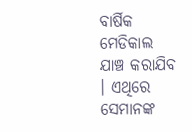ବାର୍ଷିକ ମେଡିକାଲ ଯାଞ୍ଚ କରାଯିବ । ଏଥିରେ ସେମାନଙ୍କ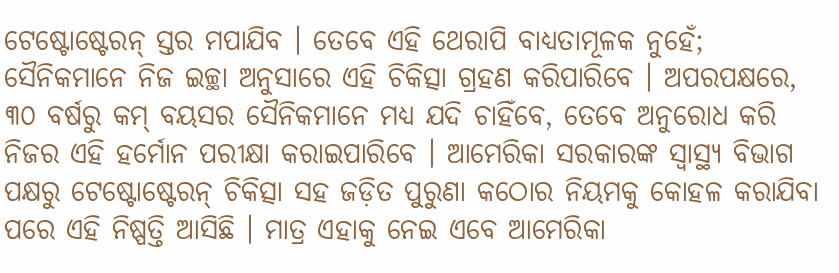ଟେଷ୍ଟୋଷ୍ଟେରନ୍ ସ୍ତର ମପାଯିବ । ତେବେ ଏହି ଥେରାପି ବାଧ୍ୟତାମୂଳକ ନୁହେଁ; ସୈନିକମାନେ ନିଜ ଇଚ୍ଛା ଅନୁସାରେ ଏହି ଚିକିତ୍ସା ଗ୍ରହଣ କରିପାରିବେ । ଅପରପକ୍ଷରେ, ୩୦ ବର୍ଷରୁ କମ୍ ବୟସର ସୈନିକମାନେ ମଧ୍ୟ ଯଦି ଚାହିଁବେ, ତେବେ ଅନୁରୋଧ କରି ନିଜର ଏହି ହର୍ମୋନ ପରୀକ୍ଷା କରାଇପାରିବେ । ଆମେରିକା ସରକାରଙ୍କ ସ୍ୱାସ୍ଥ୍ୟ ବିଭାଗ ପକ୍ଷରୁ ଟେଷ୍ଟୋଷ୍ଟେରନ୍ ଚିକିତ୍ସା ସହ ଜଡ଼ିତ ପୁରୁଣା କଠୋର ନିୟମକୁ କୋହଳ କରାଯିବା ପରେ ଏହି ନିଷ୍ପତ୍ତି ଆସିଛି । ମାତ୍ର ଏହାକୁ ନେଇ ଏବେ ଆମେରିକା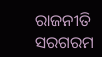ରାଜନୀତି ସରଗରମ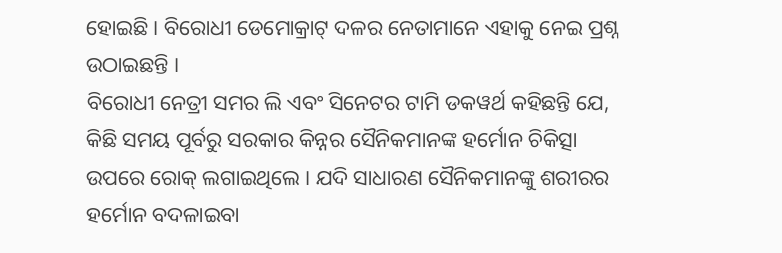ହୋଇଛି । ବିରୋଧୀ ଡେମୋକ୍ରାଟ୍ ଦଳର ନେତାମାନେ ଏହାକୁ ନେଇ ପ୍ରଶ୍ନ ଉଠାଇଛନ୍ତି ।
ବିରୋଧୀ ନେତ୍ରୀ ସମର ଲି ଏବଂ ସିନେଟର ଟାମି ଡକୱର୍ଥ କହିଛନ୍ତି ଯେ, କିଛି ସମୟ ପୂର୍ବରୁ ସରକାର କିନ୍ନର ସୈନିକମାନଙ୍କ ହର୍ମୋନ ଚିକିତ୍ସା ଉପରେ ରୋକ୍ ଲଗାଇଥିଲେ । ଯଦି ସାଧାରଣ ସୈନିକମାନଙ୍କୁ ଶରୀରର ହର୍ମୋନ ବଦଳାଇବା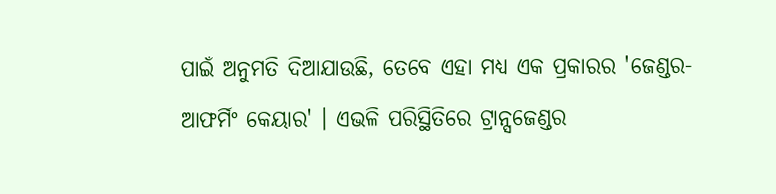ପାଇଁ ଅନୁମତି ଦିଆଯାଉଛି, ତେବେ ଏହା ମଧ୍ୟ ଏକ ପ୍ରକାରର 'ଜେଣ୍ଡର-ଆଫର୍ମିଂ କେୟାର' । ଏଭଳି ପରିସ୍ଥିତିରେ ଟ୍ରାନ୍ସଜେଣ୍ଡର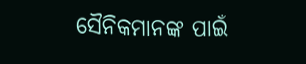ସୈନିକମାନଙ୍କ ପାଇଁ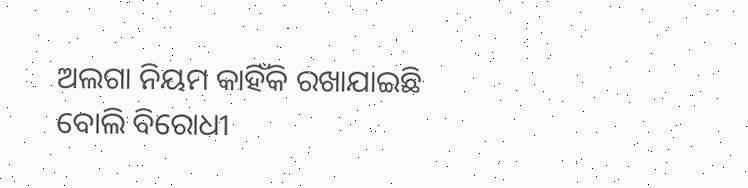ଅଲଗା ନିୟମ କାହିଁକି ରଖାଯାଇଛି ବୋଲି ବିରୋଧୀ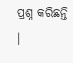ପ୍ରଶ୍ନ କରିଛନ୍ତି ।